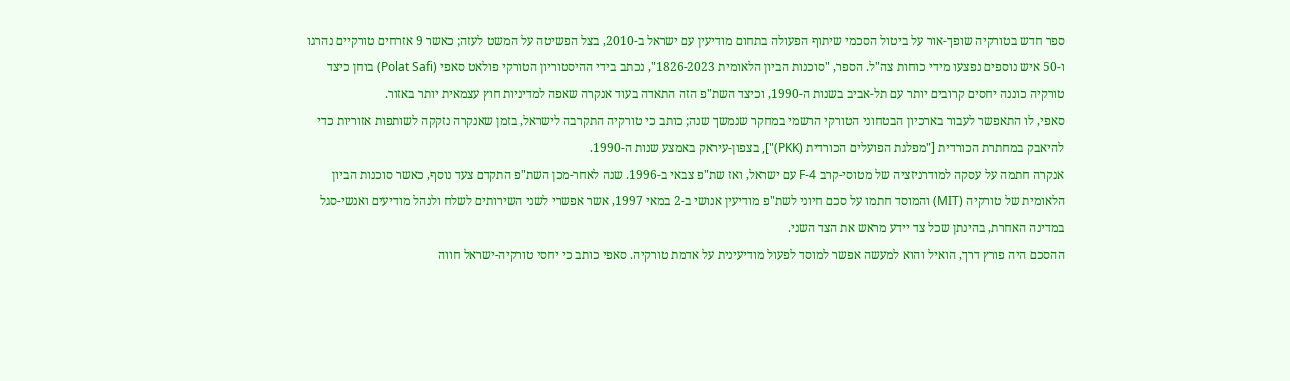ספר חדש בטורקיה שופך-אור על ביטול הסכמי שיתוף הפעולה בתחום מודיעין עם ישראל ב-2010, בצל הפשיטה על המשט לעזה; כאשר 9 אזרחים טורקיים נהרגו ו-50 איש נוספים נפצעו מידי כוחות צה"ל. הספר, "סוכנות הביון הלאומית 1826-2023", נכתב בידי ההיסטוריון הטורקי פולאט סאפי (Polat Safi) בוחן כיצד טורקיה כוננה יחסים קרובים יותר עם תל-אביב בשנות ה-1990, וכיצד השת"פ הזה התאדה בעוד אנקרה שאפה למדיניות חוץ עצמאית יותר באזור.
סאפי, לו התאפשר לעבור בארכיון הבטחוני הטורקי הרשמי במחקר שנמשך שנה; כותב כי טורקיה התקרבה לישראל, בזמן שאנקרה נזקקה לשותפות אזוריות כדי להיאבק במחתרת הכורדית ["מפלגת הפועלים הכורדית (PKK)"], בצפון-עיראק באמצע שנות ה-1990.
אנקרה חתמה על עסקה למודרניזציה של מטוסי-קרב F-4 עם ישראל, ואז שת"פ צבאי ב-1996. שנה לאחר-מכן השת"פ התקדם צעד נוסף, כאשר סוכנות הביון הלאומית של טורקיה (MIT) והמוסד חתמו על סכם חיוני לשת"פ מודיעין אנושי ב-2 במאי 1997, אשר אפשרי לשני השירותים לשלח ולנהל מודיעים ואנשי-סגל במדינה האחרת, בהינתן שכל צד יידע מראש את הצד השני.
ההסכם היה פורץ דרך, הואיל והוא למעשה אפשר למוסד לפעול מודיעינית על אדמת טורקיה. סאפי כותב כי יחסי טורקיה-ישראל חווה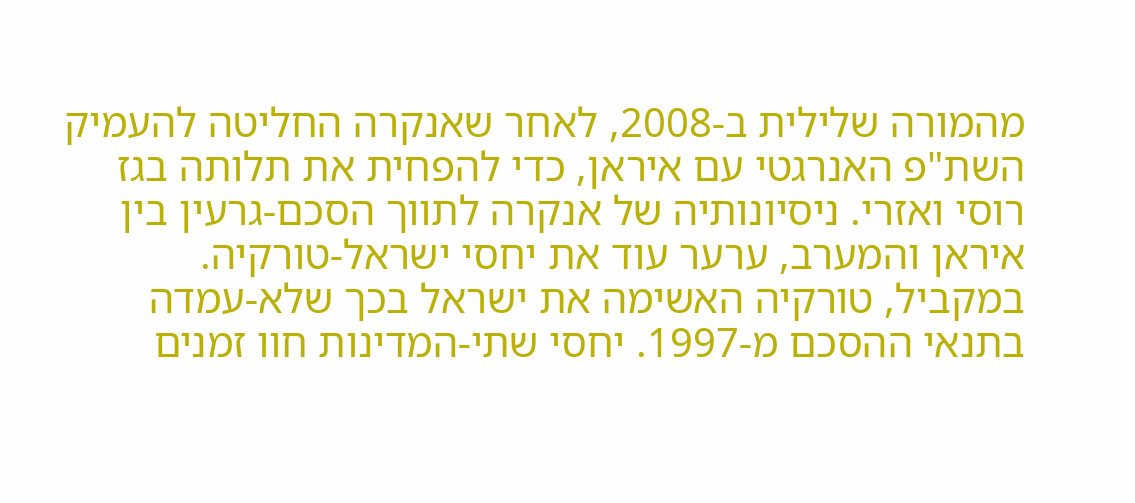מהמורה שלילית ב-2008, לאחר שאנקרה החליטה להעמיק השת"פ האנרגטי עם איראן, כדי להפחית את תלותה בגז רוסי ואזרי. ניסיונותיה של אנקרה לתווך הסכם-גרעין בין איראן והמערב, ערער עוד את יחסי ישראל-טורקיה.
במקביל, טורקיה האשימה את ישראל בכך שלא-עמדה בתנאי ההסכם מ-1997. יחסי שתי-המדינות חוו זמנים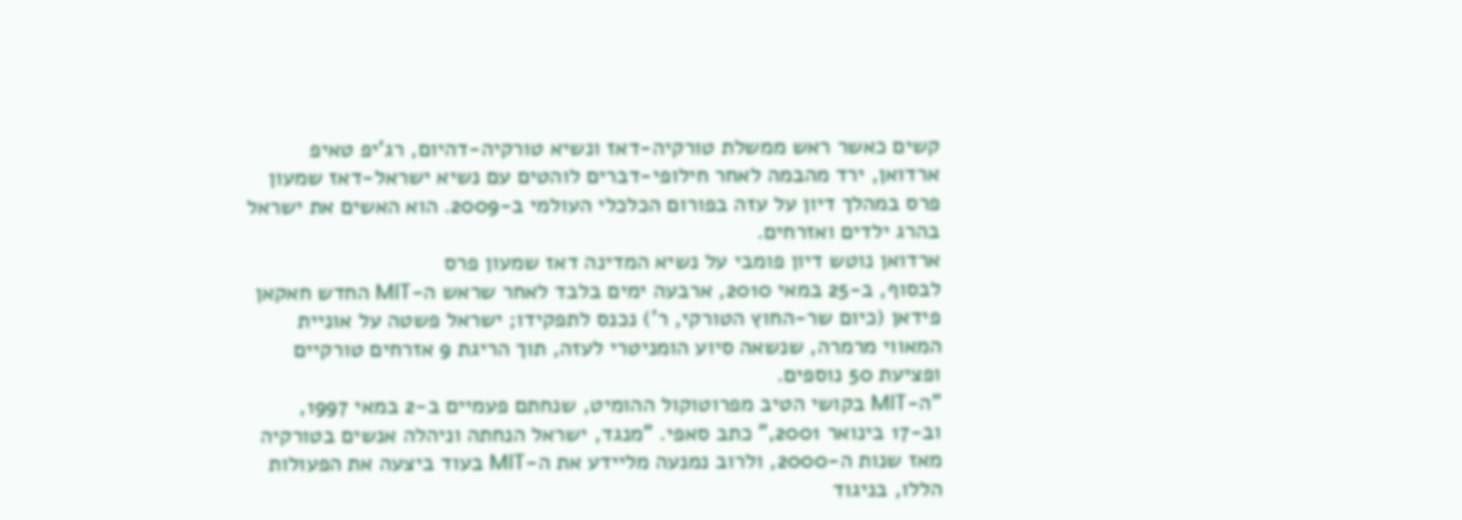קשים כאשר ראש ממשלת טורקיה-דאז ונשיא טורקיה-דהיום, רג'יפ טאיפ ארדואן, ירד מהבמה לאחר חילופי-דברים לוהטים עם נשיא ישראל-דאז שמעון פרס במהלך דיון על עזה בפורום הכלכלי העולמי ב-2009. הוא האשים את ישראל בהרג ילדים ואזרחים.
ארדואן נוטש דיון פומבי על נשיא המדינה דאז שמעון פרס
לבסוף, ב-25 במאי 2010, ארבעה ימים בלבד לאחר שראש ה-MIT החדש חאקאן פידאן (כיום שר-החוץ הטורקי, ר') נכנס לתפקידו; ישראל פשטה על אוניית המאווי מרמרה, שנשאה סיוע הומניטרי לעזה, תוך הריגת 9 אזרחים טורקיים ופציעת 50 נוספים.
"ה-MIT בקושי הטיב מפרוטוקול ההומיט, שנחתם פעמיים ב-2 במאי 1997, וב-17 בינואר 2001," כתב סאפי. "מנגד, ישראל הנחתה וניהלה אנשים בטורקיה מאז שנות ה-2000, ולרוב נמנעה מליידע את ה-MIT בעוד ביצעה את הפעולות הללו, בניגוד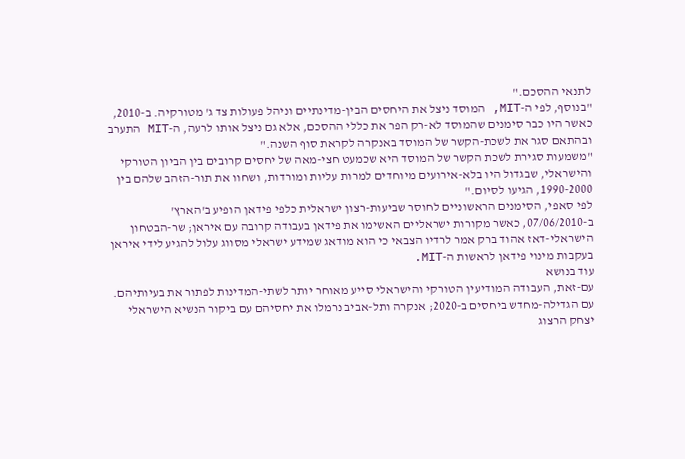לתנאי ההסכם."
"בנוסף, לפי ה-MIT, המוסד ניצל את היחסים הבין-מדינתיים וניהל פעולות צד ג' מטורקיה. ב-2010, כאשר היו כבר סימנים שהמוסד לא-רק הפר את כללי ההסכם, אלא גם ניצל אותו לרעה, ה-MIT התערב ובהתאם סגר את לשכת-הקשר של המוסד באנקרה לקראת סוף השנה."
"משמעות סגירת לשכת הקשר של המוסד היא שכמעט חצי-מאה של יחסים קרובים בין הביון הטורקי והישראלי, שבגדול היו בלא-אירועים מיוחדים למרות עליות ומורדות, ושחוו את תור-הזהב שלהם בין 1990-2000, הגיעו לסיום."
לפי סאפי, הסימנים הראשוניים לחוסר שביעות-רצון ישראלית כלפי פידאן הופיע ב'הארץ' ב-07/06/2010, כאשר מקורות ישראליים האשימו את פידאן בעבודה קרובה עם איראן; שר-הבטחון הישראלי-דאז אהוד ברק אמר לרדיו הצבאי כי הוא מודאג שמידע ישראלי מסווג עלול להגיע לידי איראן בעקבות מינוי פידאן לראשות ה-MIT.
עוד בנושא
עם-זאת, העבודה המודיעין הטורקי והישראלי סייע מאוחר יותר לשתי-המדינות לפתור את בעיותיהם. עם הגדילה-מחדש ביחסים ב-2020; אנקרה ותל-אביב נרמלו את יחסיהם עם ביקור הנשיא הישראלי יצחק הרצוג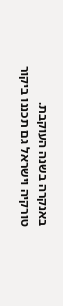באנקרה בשנה העוקבת.
טורקיה וישראל גם תכננו ביקור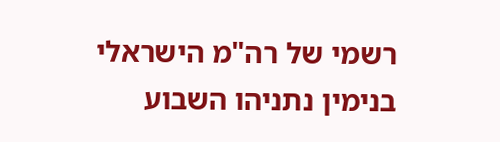רשמי של רה"מ הישראלי בנימין נתניהו השבוע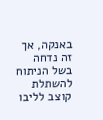באנקה, אך זה נדחה בשל הניתוח להשתלת קוצב לליבו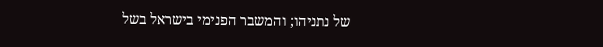של נתניהו; והמשבר הפנימי בישראל בשל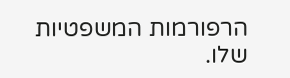הרפורמות המשפטיות שלו.